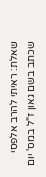שאלת: ראיתי להרב אלפסי שכתב בשם גאון ז"ל במס' יום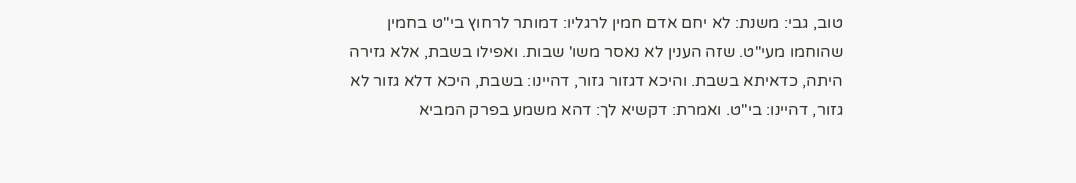טוב, גבי: משנת: לא יחם אדם חמין לרגליו: דמותר לרחוץ בי"ט בחמין שהוחמו מעי"ט. שזה הענין לא נאסר משו' שבות. ואפילו בשבת, אלא גזירה היתה, כדאיתא בשבת. והיכא דגזור גזור, דהיינו: בשבת, היכא דלא גזור לא גזור, דהיינו: בי"ט. ואמרת: דקשיא לך: דהא משמע בפרק המביא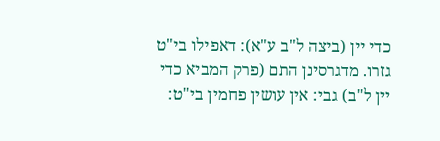כדי יין (ביצה ל"ב ע"א): דאפילו בי"ט גזרו. מדגרסינן התם (פרק המביא כדי יין ל"ב) גבי: אין עושין פחמין בי"ט: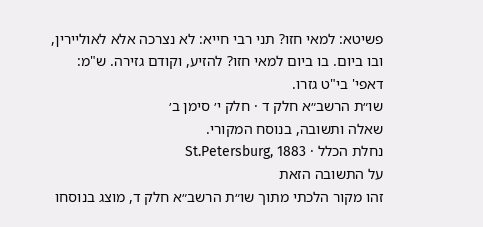פשיטא: למאי חזו? תני רבי חייא: לא נצרכה אלא לאוליירין, ובו ביום. בו ביום למאי חזו? להזיע, וקודם גזירה. ש"מ: דאפי' בי"ט גזרו.
שו״ת הרשב״א חלק ד · חלק י׳ סימן ב׳
שאלה ותשובה, בנוסח המקורי.
נחלת הכלל · St.Petersburg, 1883
על התשובה הזאת
זהו מקור הלכתי מתוך שו״ת הרשב״א חלק ד, מוצג בנוסחו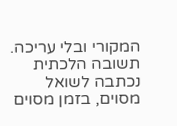המקורי ובלי עריכה. תשובה הלכתית נכתבה לשואל מסוים, בזמן מסוים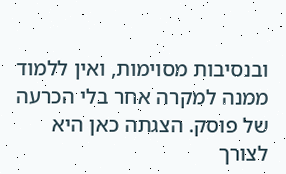ובנסיבות מסוימות, ואין ללמוד ממנה למקרה אחר בלי הכרעה של פוסק. הצגתה כאן היא לצורך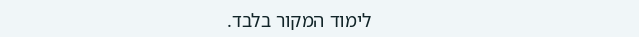לימוד המקור בלבד.